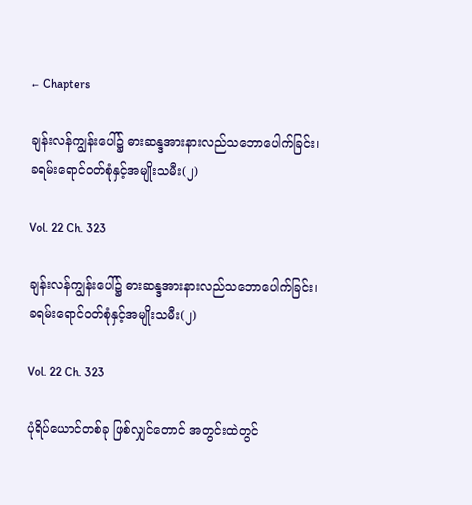← Chapters

ချန်းလန်ကျွန်းပေါ်၌ ဓားဆန္ဒအားနားလည်သဘောပေါက်ခြင်း၊ ခရမ်းရောင်ဝတ်စုံနှင့်အမျိုးသမီး(၂)

Vol. 22 Ch. 323

ချန်းလန်ကျွန်းပေါ်၌ ဓားဆန္ဒအားနားလည်သဘောပေါက်ခြင်း၊ ခရမ်းရောင်ဝတ်စုံနှင့်အမျိုးသမီး(၂)

Vol. 22 Ch. 323

ပုံရိပ်ယောင်တစ်ခု ဖြစ်လျှင်တောင် အတွင်းထဲတွင်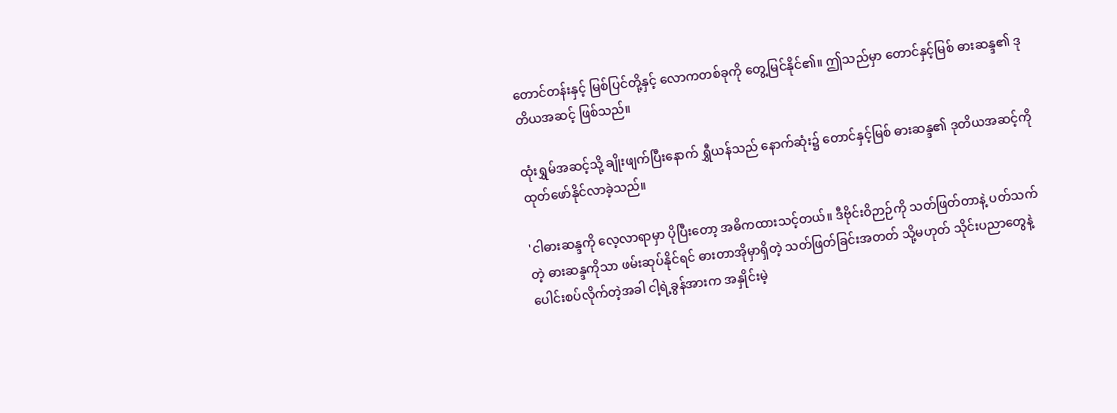တောင်တန်းနှင့် မြစ်ပြင်တို့နှင့် လောကတစ်ခုကို တွေ့မြင်နိုင်၏။ ဤသည်မှာ တောင်နှင့်မြစ် ဓားဆန္ဒ၏ ဒုတိယအဆင့် ဖြစ်သည်။

ထုံးရွှမ်အဆင့်သို့ ချိုးဖျက်ပြီးနောက် ရွှီယန်သည် နောက်ဆုံး၌ တောင်နှင့်မြစ် ဓားဆန္ဒ၏ ဒုတိယအဆင့်ကို ထုတ်ဖော်နိုင်လာခဲ့သည်။

'ငါဓားဆန္ဒကို လေ့လာရာမှာ ပိုပြီးတော့ အဓိကထားသင့်တယ်။ ဒီဗိုင်းဝိဉာဉ်ကို သတ်ဖြတ်တာနဲ့ ပတ်သက်တဲ့ ဓားဆန္ဒကိုသာ ဖမ်းဆုပ်နိုင်ရင် ဓားတာအိုမှာရှိတဲ့ သတ်ဖြတ်ခြင်းအတတ် သို့မဟုတ် သိုင်းပညာတွေနဲ့ ပေါင်းစပ်လိုက်တဲ့အခါ ငါ့ရဲ့ခွန်အားက အနှိုင်းမဲ့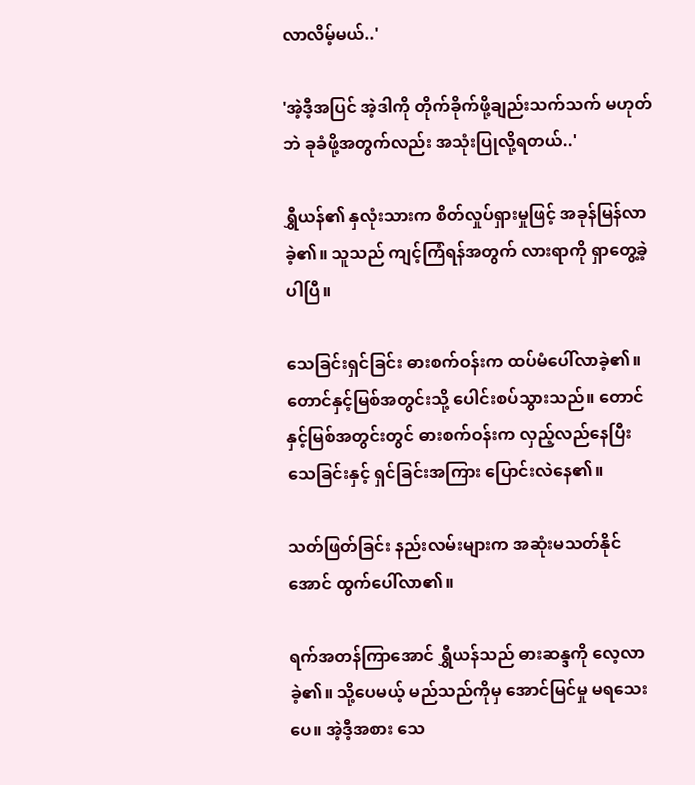လာလိမ့်မယ်..'

'အဲ့ဒီ့အပြင် အဲ့ဒါကို တိုက်ခိုက်ဖို့ချည်းသက်သက် မဟုတ်ဘဲ ခုခံဖို့အတွက်လည်း အသုံးပြုလို့ရတယ်..'

ရွှီယန်၏ နှလုံးသားက စိတ်လှုပ်ရှားမှုဖြင့် အခုန်မြန်လာခဲ့၏။ သူသည် ကျင့်ကြံရန်အတွက် လားရာကို ရှာတွေ့ခဲ့ပါပြီ။

သေခြင်းရှင်ခြင်း ဓားစက်ဝန်းက ထပ်မံပေါ်လာခဲ့၏။ တောင်နှင့်မြစ်အတွင်းသို့ ပေါင်းစပ်သွားသည်။ တောင်နှင့်မြစ်အတွင်းတွင် ဓားစက်ဝန်းက လှည့်လည်နေပြီး သေခြင်းနှင့် ရှင်ခြင်းအကြား ပြောင်းလဲနေ၏။

သတ်ဖြတ်ခြင်း နည်းလမ်းများက အဆုံးမသတ်နိုင်အောင် ထွက်ပေါ်လာ၏။

ရက်အတန်ကြာအောင် ရွှီယန်သည် ဓားဆန္ဒကို လေ့လာခဲ့၏။ သို့ပေမယ့် မည်သည်ကိုမှ အောင်မြင်မှု မရသေးပေ။ အဲ့ဒီ့အစား သေ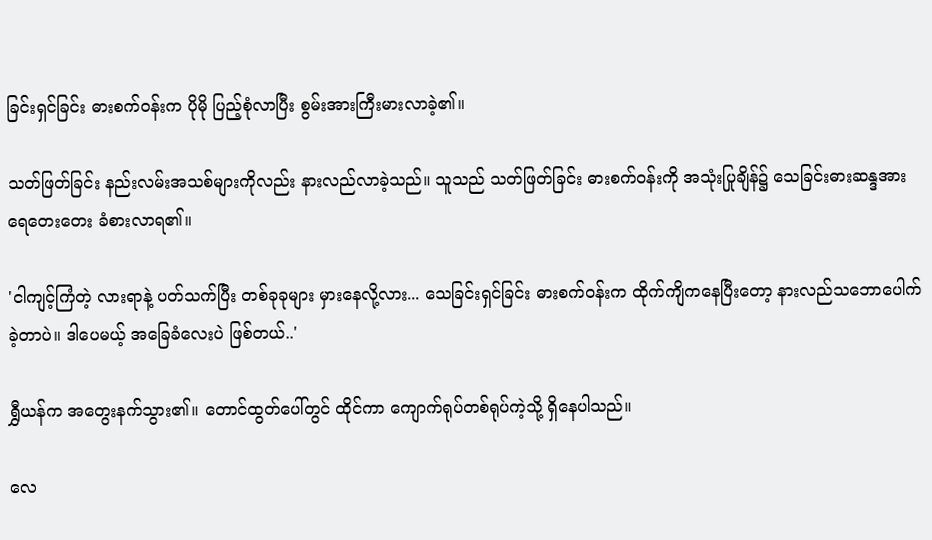ခြင်းရှင်ခြင်း ဓားစက်ဝန်းက ပိုမို ပြည့်စုံလာပြီး စွမ်းအားကြီးမားလာခဲ့၏။

သတ်ဖြတ်ခြင်း နည်းလမ်းအသစ်များကိုလည်း နားလည်လာခဲ့သည်။ သူသည် သတ်ဖြတ်ခြင်း ဓားစက်ဝန်းကို အသုံးပြုချိန်၌ သေခြင်းဓားဆန္ဒအား ရေတေးတေး ခံစားလာရ၏။

'ငါကျင့်ကြံတဲ့ လားရာနဲ့ ပတ်သက်ပြီး တစ်ခုခုများ မှားနေလို့လား... သေခြင်းရှင်ခြင်း ဓားစက်ဝန်းက ထိုက်ကျိကနေပြီးတော့ နားလည်သဘောပေါက်ခဲ့တာပဲ။ ဒါပေမယ့် အခြေခံလေးပဲ ဖြစ်တယ်..'

ရွှီယန်က အတွေးနက်သွား၏။ တောင်ထွတ်ပေါ်တွင် ထိုင်ကာ ကျောက်ရုပ်တစ်ရုပ်ကဲ့သို့ ရှိနေပါသည်။

လေ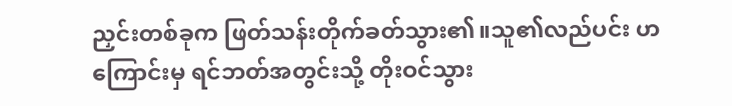ညှင်းတစ်ခုက ဖြတ်သန်းတိုက်ခတ်သွား၏။သူ၏လည်ပင်း ဟကြောင်းမှ ရင်ဘတ်အတွင်းသို့ တိုးဝင်သွား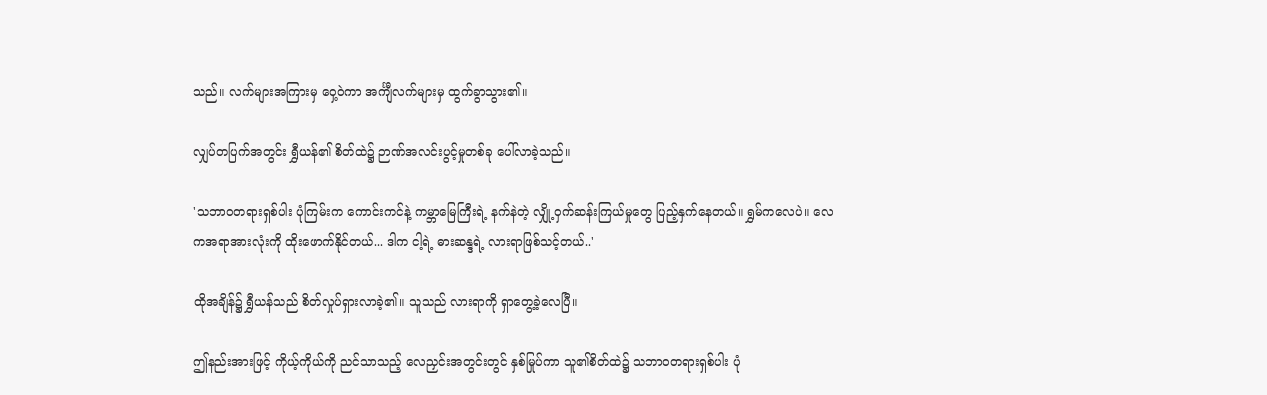သည်။ လက်များအကြားမှ ဝှေ့ဝဲကာ အင်္ကျီလက်များမှ ထွက်ခွာသွား၏။

လျှပ်တပြက်အတွင်း ရွှီယန်၏ စိတ်ထဲ၌ ဉာဏ်အလင်းပွင့်မှုတစ်ခု ပေါ်လာခဲ့သည်။

'သဘာဝတရားရှစ်ပါး ပုံကြမ်းက ကောင်းကင်နဲ့ ကမ္ဘာမြေကြီးရဲ့ နက်နဲတဲ့ လျှို့ဝှက်ဆန်းကြယ်မှုတွေ ပြည့်နှက်နေတယ်။ ရွှမ်ကလေပဲ။ လေကအရာအားလုံးကို ထိုးဖောက်နိုင်တယ်... ဒါက ငါ့ရဲ့ ဓားဆန္ဒရဲ့ လားရာဖြစ်သင့်တယ်..'

ထိုအချိန်၌ ရွှီယန်သည် စိတ်လှုပ်ရှားလာခဲ့၏။ သူသည် လားရာကို ရှာတွေ့ခဲ့လေပြီ။

ဤနည်းအားဖြင့် ကိုယ့်ကိုယ်ကို ညင်သာသည့် လေညှင်းအတွင်းတွင် နှစ်မြုပ်ကာ သူ၏စိတ်ထဲ၌ သဘာဝတရားရှစ်ပါး ပုံ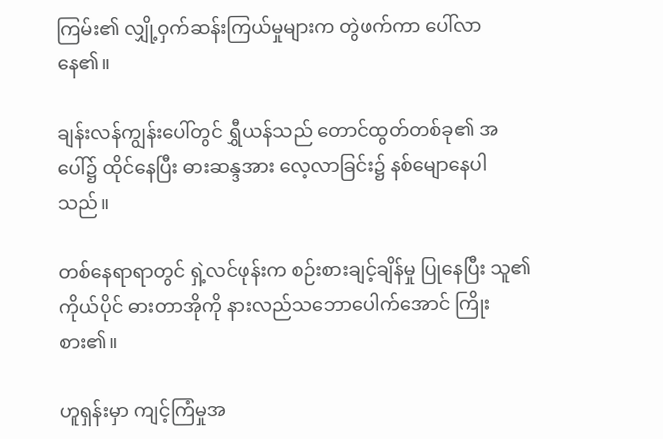ကြမ်း၏ လျှို့ဝှက်ဆန်းကြယ်မှုများက တွဲဖက်ကာ ပေါ်လာနေ၏။

ချန်းလန်ကျွန်းပေါ်တွင် ရွှီယန်သည် တောင်ထွတ်တစ်ခု၏ အပေါ်၌ ထိုင်နေပြီး ဓားဆန္ဒအား လေ့လာခြင်း၌ နစ်မျောနေပါသည်။

တစ်နေရာရာတွင် ရှဲ့လင်ဖုန်းက စဉ်းစားချင့်ချိန်မှု ပြုနေပြီး သူ၏ ကိုယ်ပိုင် ဓားတာအိုကို နားလည်သဘောပေါက်အောင် ကြိုးစား၏။

ဟူရှန်းမှာ ကျင့်ကြံမှုအ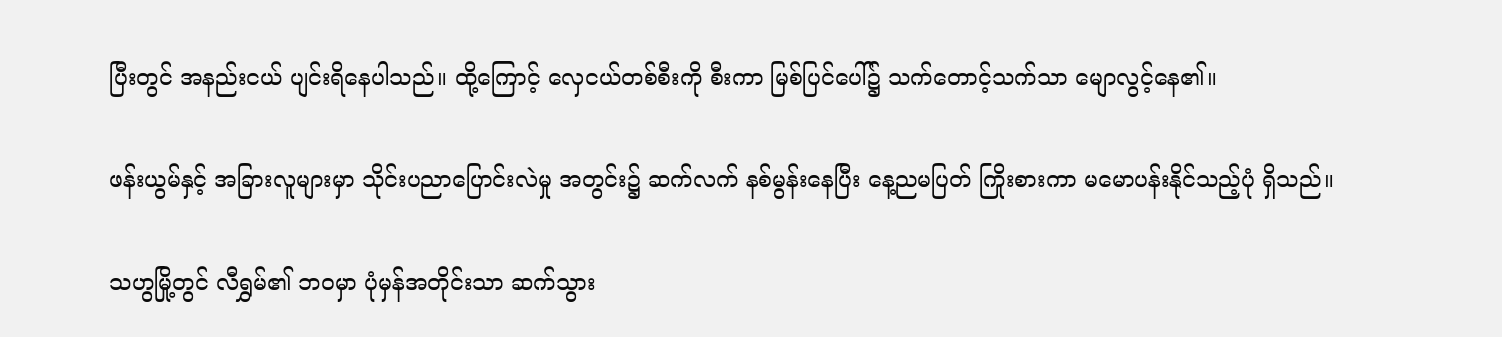ပြီးတွင် အနည်းငယ် ပျင်းရိနေပါသည်။ ထို့ကြောင့် လှေငယ်တစ်စီးကို စီးကာ မြစ်ပြင်ပေါ်၌ သက်တောင့်သက်သာ မျောလွင့်နေ၏။

ဖန်းယွမ်နှင့် အခြားလူများမှာ သိုင်းပညာပြောင်းလဲမှု အတွင်း၌ ဆက်လက် နစ်မွန်းနေပြီး နေ့ညမပြတ် ကြိုးစားကာ မမောပန်းနိုင်သည့်ပုံ ရှိသည်။

သဟွမြို့တွင် လီရွှမ်၏ ဘဝမှာ ပုံမှန်အတိုင်းသာ ဆက်သွား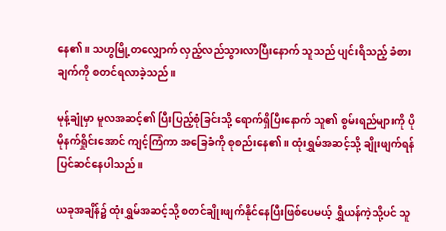နေ၏။ သဟွမြို့တလျှောက် လှည့်လည်သွားလာပြီးနောက် သူသည် ပျင်းရိသည့် ခံစားချက်ကို စတင်ရလာခဲ့သည်။

မုန့်ချုံမှာ မူလအဆင့်၏ ပြီးပြည့်စုံခြင်းသို့ ရောက်ရှိပြီးနောက် သူ၏ စွမ်းရည်များကို ပိုမိုနက်ရှိုင်းအောင် ကျင့်ကြံကာ အခြေခံကို စုစည်းနေ၏။ ထုံးရွှမ်အဆင့်သို့ ချိုးဖျက်ရန် ပြင်ဆင်နေပါသည်။

ယခုအချိန်၌ ထုံးရွှမ်အဆင့်သို့ စတင်ချိုးဖျက်နိုင်နေပြီးဖြစ်ပေမယ့် ရွှီယန်ကဲ့သို့ပင် သူ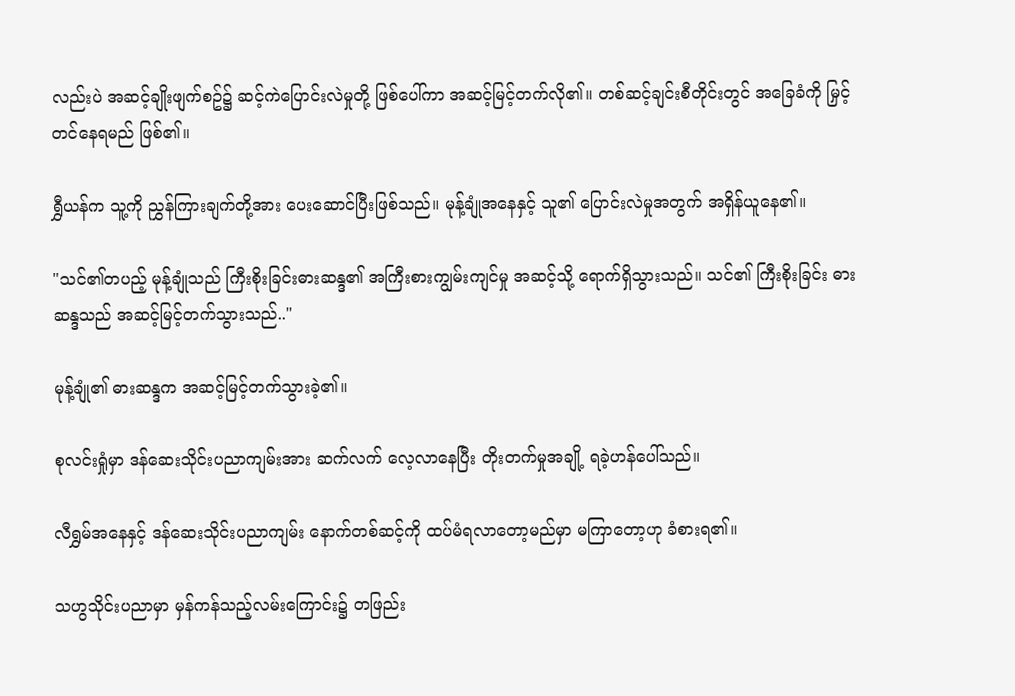လည်းပဲ အဆင့်ချိုးဖျက်စဥ်၌ ဆင့်ကဲပြောင်းလဲမှုတို့ ဖြစ်ပေါ်ကာ အဆင့်မြင့်တက်လို၏။ တစ်ဆင့်ချင်းစီတိုင်းတွင် အခြေခံကို မြှင့်တင်နေရမည် ဖြစ်၏။

ရွှီယန်က သူ့ကို ညွှန်ကြားချက်တို့အား ပေးဆောင်ပြီးဖြစ်သည်။ မုန့်ချုံအနေနှင့် သူ၏ ပြောင်းလဲမှုအတွက် အရှိန်ယူနေ၏။

"သင်၏တပည့် မုန့်ချုံသည် ကြီးစိုးခြင်းဓားဆန္ဒ၏ အကြီးစားကျွမ်းကျင်မှု အဆင့်သို့ ရောက်ရှိသွားသည်။ သင်၏ ကြီးစိုးခြင်း ဓားဆန္ဒသည် အဆင့်မြင့်တက်သွားသည်.."

မုန့်ချုံ၏ ဓားဆန္ဒက အဆင့်မြင့်တက်သွားခဲ့၏။

စုလင်းရှုံမှာ ဒန်ဆေးသိုင်းပညာကျမ်းအား ဆက်လက် လေ့လာနေပြီး တိုးတက်မှုအချို့ ရခဲ့ဟန်ပေါ်သည်။

လီရွှမ်အနေနှင့် ဒန်ဆေးသိုင်းပညာကျမ်း နောက်တစ်ဆင့်ကို ထပ်မံရလာတော့မည်မှာ မကြာတော့ဟု ခံစားရ၏။

သဟွသိုင်းပညာမှာ မှန်ကန်သည့်လမ်းကြောင်း၌ တဖြည်း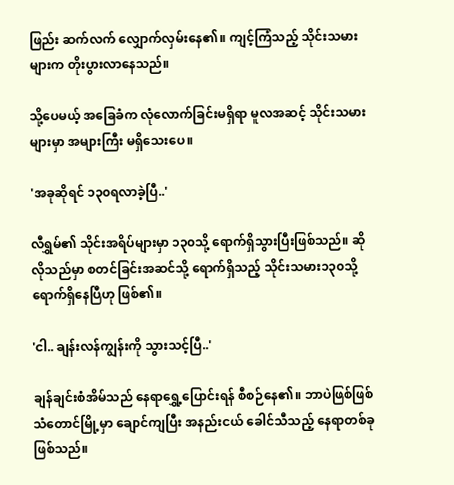ဖြည်း ဆက်လက် လျှောက်လှမ်းနေ၏။ ကျင့်ကြံသည့် သိုင်းသမားများက တိုးပွားလာနေသည်။

သို့ပေမယ့် အခြေခံက လုံလောက်ခြင်းမရှိရာ မူလအဆင့် သိုင်းသမားများမှာ အများကြီး မရှိသေးပေ။

'အခုဆိုရင် ၁၃၀ရလာခဲ့ပြီ..'

လီရွှမ်၏ သိုင်းအရိပ်များမှာ ၁၃၀သို့ ရောက်ရှိသွားပြီးဖြစ်သည်။ ဆိုလိုသည်မှာ စတင်ခြင်းအဆင်သို့ ရောက်ရှိသည့် သိုင်းသမား၁၃၀သို့ ရောက်ရှိနေပြီဟု ဖြစ်၏။

'ငါ.. ချန်းလန်ကျွန်းကို သွားသင့်ပြီ..'

ချန်ချင်းစံအိမ်သည် နေရာရွှေ့ပြောင်းရန် စီစဉ်နေ၏။ ဘာပဲဖြစ်ဖြစ် သံတောင်မြို့မှာ ချောင်ကျပြီး အနည်းငယ် ခေါင်သီသည့် နေရာတစ်ခု ဖြစ်သည်။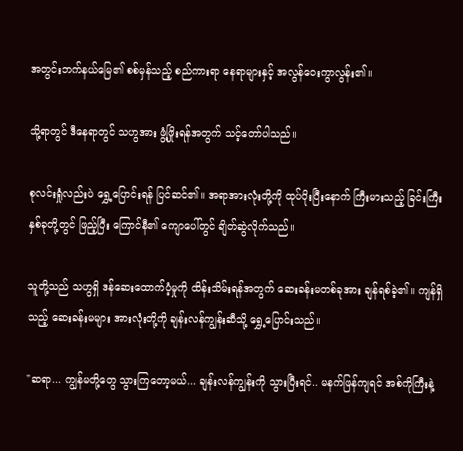အတွင်းဘက်နယ်မြေ၏ စစ်မှန်သည့် စည်ကားရာ နေရာများနှင့် အလွန်ဝေးကွာလွန်း၏။

သို့ရာတွင် ဒီနေရာတွင် သဟွအား ဖွံ့ဖြိုးရန်အတွက် သင့်တော်ပါသည်။

စုလင်းရှုံလည်းပဲ ရွှေ့ပြောင်းရန် ပြင်ဆင်၏။ အရာအားလုံးတို့ကို ထုပ်ပိုးပြီးနောက် ကြီးမားသည့် ခြင်းကြီးနှစ်ခုတို့တွင် ဖြည့်ပြီး ကြောင်နီ၏ ကျောပေါ်တွင် ချိတ်ဆွဲလိုက်သည်။

သူတို့သည် သဟွရှိ ဒန်ဆေးထောက်ပံ့မှုကို ထိန်းသိမ်းရန်အတွက် ဆေးခန်းမတစ်ခုအား ချန်ရစ်ခဲ့၏။ ကျန်ရှိသည့် ဆေးခန်းမများ အားလုံးတို့ကို ချန်းလန်ကျွန်းဆီသို့ ရွှေ့ပြောင်းသည်။

"ဆရာ... ကျွန်မတို့တွေ သွားကြတော့မယ်... ချန်းလန်ကျွန်းကို သွားပြီးရင်.. မနက်ဖြန်ကျရင် အစ်ကိုကြီးနဲ့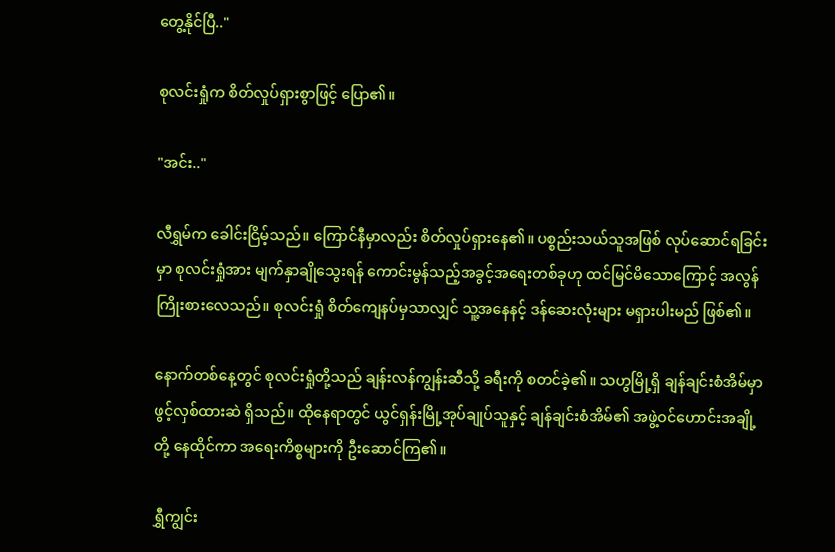တွေ့နိုင်ပြီ.."

စုလင်းရှုံက စိတ်လှုပ်ရှားစွာဖြင့် ပြော၏။

"အင်း.."

လီရွှမ်က ခေါင်းငြိမ့်သည်။ ကြောင်နီမှာလည်း စိတ်လှုပ်ရှားနေ၏။ ပစ္စည်းသယ်သူအဖြစ် လုပ်ဆောင်ရခြင်းမှာ စုလင်းရှုံအား မျက်နှာချိုသွေးရန် ကောင်းမွန်သည့်အခွင့်အရေးတစ်ခုဟု ထင်မြင်မိသောကြောင့် အလွန်ကြိုးစားလေသည်။ စုလင်းရှုံ စိတ်ကျေနပ်မှသာလျှင် သူ့အနေနင့် ဒန်ဆေးလုံးများ မရှားပါးမည် ဖြစ်၏။

နောက်တစ်နေ့တွင် စုလင်းရှုံတို့သည် ချန်းလန်ကျွန်းဆီသို့ ခရီးကို စတင်ခဲ့၏။ သဟွမြို့ရှိ ချန်ချင်းစံအိမ်မှာ ဖွင့်လှစ်ထားဆဲ ရှိသည်။ ထိုနေရာတွင် ယွင်ရှန်းမြို့အုပ်ချုပ်သူနှင့် ချန်ချင်းစံအိမ်၏ အဖွဲ့ဝင်ဟောင်းအချို့တို့ နေထိုင်ကာ အရေးကိစ္စများကို ဦးဆောင်ကြ၏။

ရွှီကျွင်း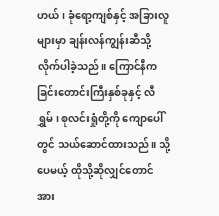ဟယ်၊ ခုံရော့ကျစ်နှင့် အခြားလူများမှာ ချန်းလန်ကျွန်းဆီသို့ လိုက်ပါခဲ့သည်။ ကြောင်နီက ခြင်းတောင်းကြီးနှစ်ခုနှင့် လီရွှမ်၊ စုလင်းရှုံတို့ကို ကျောပေါ်တွင် သယ်ဆောင်ထားသည်။ သို့ပေမယ့် ထိုသို့ဆိုလျှင်တောင် အား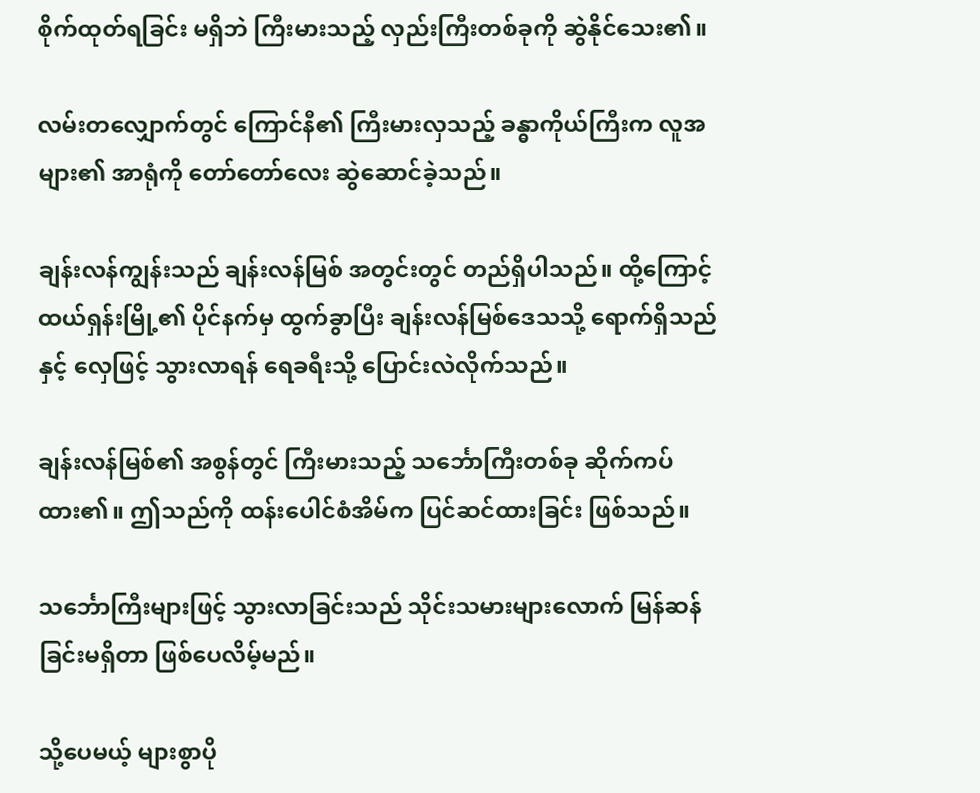စိုက်ထုတ်ရခြင်း မရှိဘဲ ကြီးမားသည့် လှည်းကြီးတစ်ခုကို ဆွဲနိုင်သေး၏။

လမ်းတလျှောက်တွင် ကြောင်နီ၏ ကြီးမားလှသည့် ခန္ဓာကိုယ်ကြီးက လူအများ၏ အာရုံကို တော်တော်လေး ဆွဲဆောင်ခဲ့သည်။

ချန်းလန်ကျွန်းသည် ချန်းလန်မြစ် အတွင်းတွင် တည်ရှိပါသည်။ ထို့ကြောင့် ထယ်ရှန်းမြို့၏ ပိုင်နက်မှ ထွက်ခွာပြီး ချန်းလန်မြစ်ဒေသသို့ ရောက်ရှိသည်နှင့် လှေဖြင့် သွားလာရန် ရေခရီးသို့ ပြောင်းလဲလိုက်သည်။

ချန်းလန်မြစ်၏ အစွန်တွင် ကြီးမားသည့် သင်္ဘောကြီးတစ်ခု ဆိုက်ကပ်ထား၏။ ဤသည်ကို ထန်းပေါင်စံအိမ်က ပြင်ဆင်ထားခြင်း ဖြစ်သည်။

သင်္ဘောကြီးများဖြင့် သွားလာခြင်းသည် သိုင်းသမားများလောက် မြန်ဆန်ခြင်းမရှိတာ ဖြစ်ပေလိမ့်မည်။

သို့ပေမယ့် များစွာပို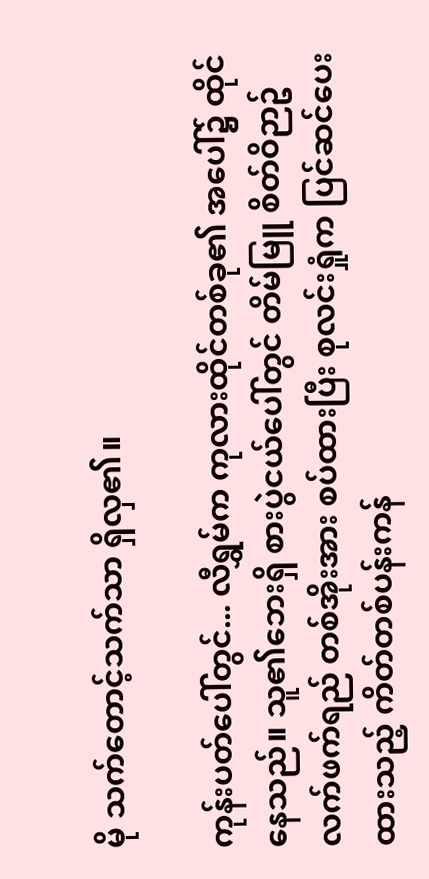မို သက်တောင့်သက်သာ ရှိလှ၏။

ကုန်းပတ်ပေါ်တွင်... လီရွှမ်က ကုလားထိုင်တစ်ခု၏ အပေါ်၌ ထိုင်နေသည်။ သူ၏ဘေးရှိ စားပွဲငယ်ပေါ်တွင် တိမ်မြူ စိတ်ဝိဉာဥ်လက်ဖက်ရည် တစ်အိုးအား စပ်ထားပြီး စုလင်းရှုံက ပြင်ဆင်ပေးထားသည့် ကိတ်တစ်ပန်းကန်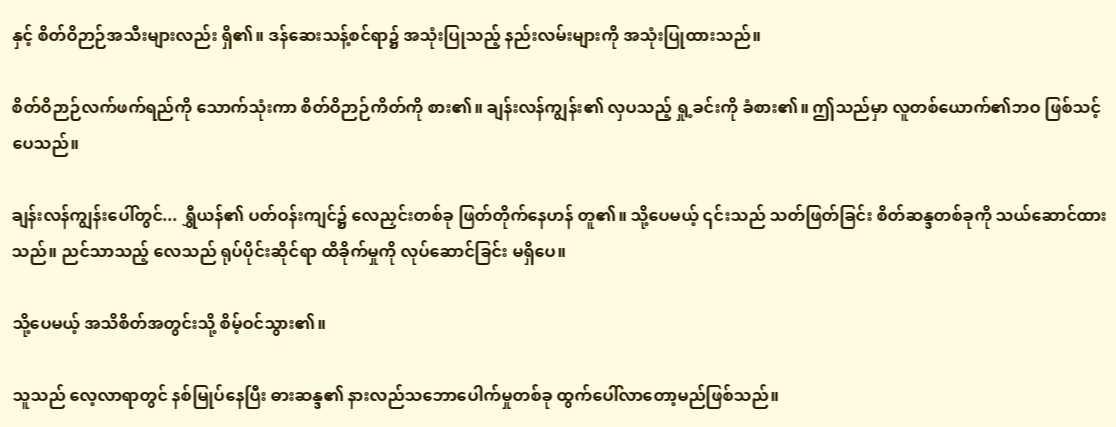နှင့် စိတ်ဝိဉာဉ်အသီးများလည်း ရှိ၏။ ဒန်ဆေးသန့်စင်ရာ၌ အသုံးပြုသည့် နည်းလမ်းများကို အသုံးပြုထားသည်။

စိတ်ဝိဉာဉ်လက်ဖက်ရည်ကို သောက်သုံးကာ စိတ်ဝိဉာဉ်ကိတ်ကို စား၏။ ချန်းလန်ကျွန်း၏ လှပသည့် ရှု့ခင်းကို ခံစား၏။ ဤသည်မှာ လူတစ်ယောက်၏ဘဝ ဖြစ်သင့်ပေသည်။

ချန်းလန်ကျွန်းပေါ်တွင်... ရွှီယန်၏ ပတ်ဝန်းကျင်၌ လေညှင်းတစ်ခု ဖြတ်တိုက်နေဟန် တူ၏။ သို့ပေမယ့် ၎င်းသည် သတ်ဖြတ်ခြင်း စိတ်ဆန္ဒတစ်ခုကို သယ်ဆောင်ထားသည်။ ညင်သာသည့် လေသည် ရုပ်ပိုင်းဆိုင်ရာ ထိခိုက်မှုကို လုပ်ဆောင်ခြင်း မရှိပေ။

သို့ပေမယ့် အသိစိတ်အတွင်းသို့ စိမ့်ဝင်သွား၏။

သူသည် လေ့လာရာတွင် နစ်မြုပ်နေပြီး ဓားဆန္ဒ၏ နားလည်သဘောပေါက်မှုတစ်ခု ထွက်ပေါ်လာတော့မည်ဖြစ်သည်။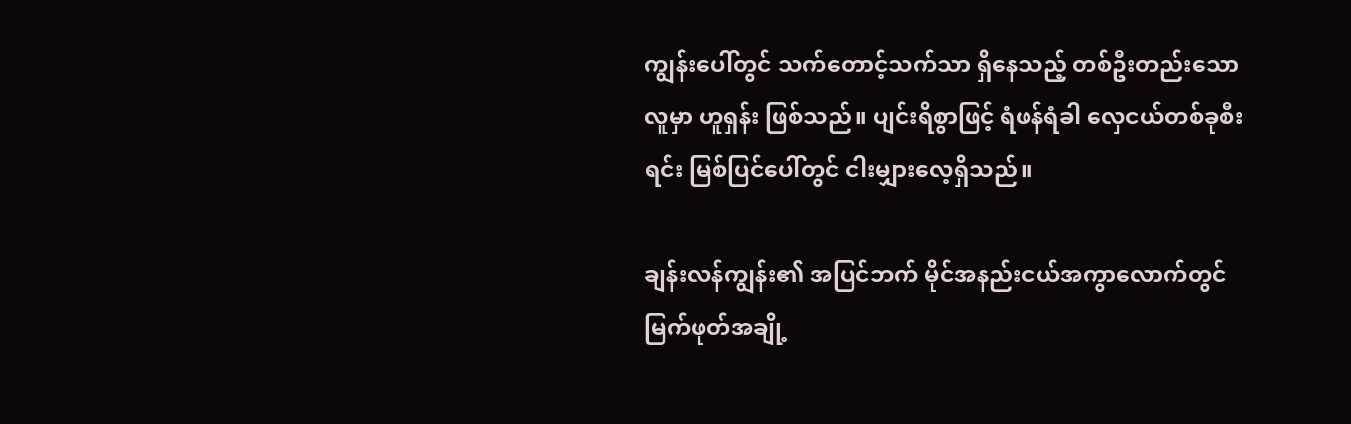ကျွန်းပေါ်တွင် သက်တောင့်သက်သာ ရှိနေသည့် တစ်ဦးတည်းသောလူမှာ ဟူရှန်း ဖြစ်သည်။ ပျင်းရိစွာဖြင့် ရံဖန်ရံခါ လှေငယ်တစ်ခုစီးရင်း မြစ်ပြင်ပေါ်တွင် ငါးမျှားလေ့ရှိသည်။

ချန်းလန်ကျွန်း၏ အပြင်ဘက် မိုင်အနည်းငယ်အကွာလောက်တွင် မြက်ဖုတ်အချို့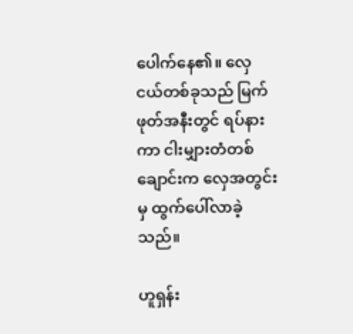ပေါက်နေ၏။ လှေငယ်တစ်ခုသည် မြက်ဖုတ်အနီးတွင် ရပ်နားကာ ငါးမျှားတံတစ်ချောင်းက လှေအတွင်းမှ ထွက်ပေါ်လာခဲ့သည်။

ဟူရှန်း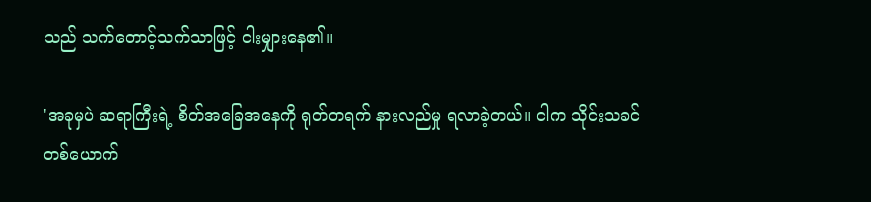သည် သက်တောင့်သက်သာဖြင့် ငါးမျှားနေ၏။

'အခုမှပဲ ဆရာကြီးရဲ့ စိတ်အခြေအနေကို ရုတ်တရက် နားလည်မှု ရလာခဲ့တယ်။ ငါက သိုင်းသခင်တစ်ယောက်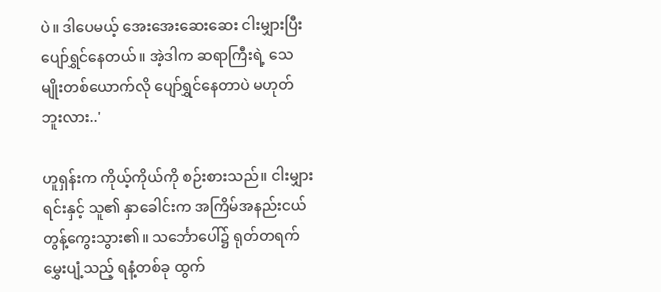ပဲ။ ဒါပေမယ့် အေးအေးဆေးဆေး ငါးမျှားပြီး ပျော်ရွှင်နေတယ်။ အဲ့ဒါက ဆရာကြီးရဲ့ သေမျိုးတစ်ယောက်လို ပျော်ရွှင်နေတာပဲ မဟုတ်ဘူးလား..'

ဟူရှန်းက ကိုယ့်ကိုယ်ကို စဉ်းစားသည်။ ငါးမျှားရင်းနှင့် သူ၏ နှာခေါင်းက အကြိမ်အနည်းငယ် တွန့်ကွေးသွား၏။ သင်္ဘောပေါ်၌ ရုတ်တရက် မွှေးပျံ့သည့် ရနံ့တစ်ခု ထွက်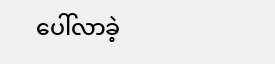ပေါ်လာခဲ့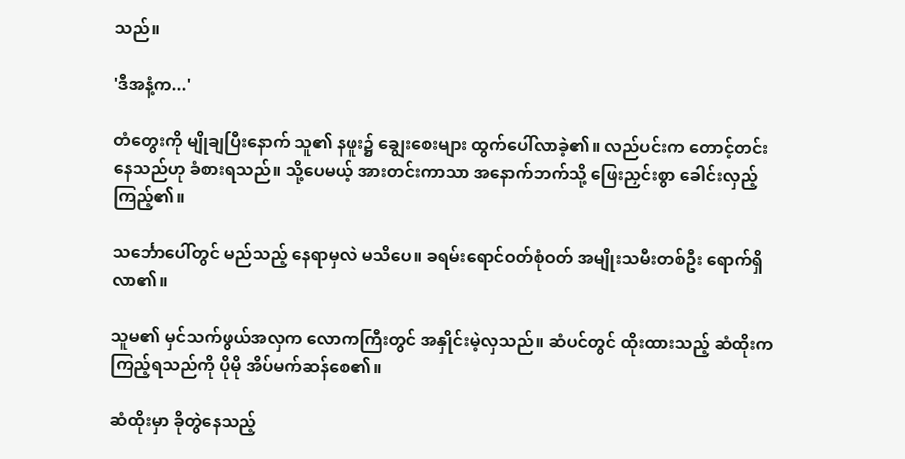သည်။

'ဒီအနံ့က...'

တံတွေးကို မျိုချပြီးနောက် သူ၏ နဖူး၌ ချွေးစေးများ ထွက်ပေါ်လာခဲ့၏။ လည်ပင်းက တောင့်တင်းနေသည်ဟု ခံစားရသည်။ သို့ပေမယ့် အားတင်းကာသာ အနောက်ဘက်သို့ ဖြေးညှင်းစွာ ခေါင်းလှည့်ကြည့်၏။

သင်္ဘောပေါ်တွင် မည်သည့် နေရာမှလဲ မသိပေ။ ခရမ်းရောင်ဝတ်စုံဝတ် အမျိုးသမီးတစ်ဦး ရောက်ရှိလာ၏။

သူမ၏ မှင်သက်ဖွယ်အလှက လောကကြီးတွင် အနှိုင်းမဲ့လှသည်။ ဆံပင်တွင် ထိုးထားသည့် ဆံထိုးက ကြည့်ရသည်ကို ပိုမို အိပ်မက်ဆန်စေ၏။

ဆံထိုးမှာ ခိုတွဲနေသည့်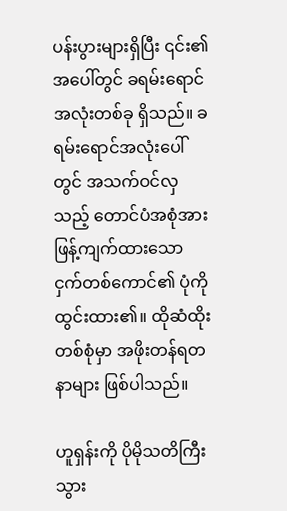ပန်းပွားများရှိပြီး ၎င်း၏အပေါ်တွင် ခရမ်းရောင် အလုံးတစ်ခု ရှိသည်။ ခရမ်းရောင်အလုံးပေါ်တွင် အသက်ဝင်လှသည့် တောင်ပံအစုံအား ဖြန့်ကျက်ထားသော ငှက်တစ်ကောင်၏ ပုံကို ထွင်းထား၏။ ထိုဆံထိုးတစ်စုံမှာ အဖိုးတန်ရတနာများ ဖြစ်ပါသည်။

ဟူရှန်းကို ပိုမိုသတိကြီးသွား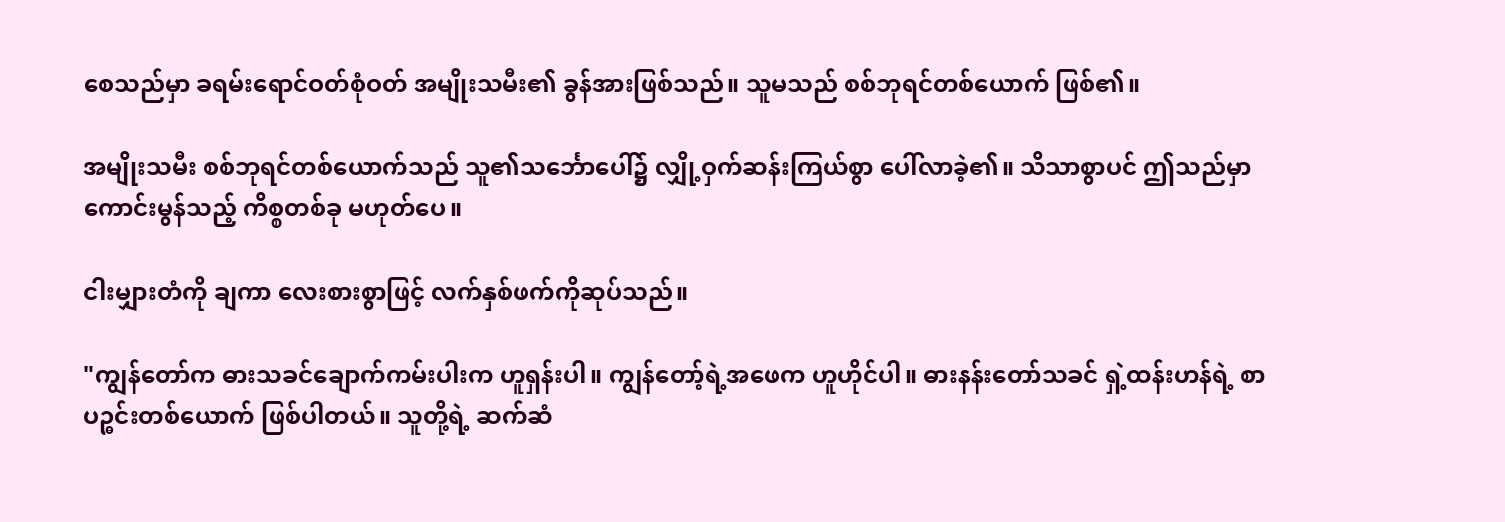စေသည်မှာ ခရမ်းရောင်ဝတ်စုံဝတ် အမျိုးသမီး၏ ခွန်အားဖြစ်သည်။ သူမသည် စစ်ဘုရင်တစ်ယောက် ဖြစ်၏။

အမျိုးသမီး စစ်ဘုရင်တစ်ယောက်သည် သူ၏သင်္ဘောပေါ်၌ လျှို့ဝှက်ဆန်းကြယ်စွာ ပေါ်လာခဲ့၏။ သိသာစွာပင် ဤသည်မှာ ကောင်းမွန်သည့် ကိစ္စတစ်ခု မဟုတ်ပေ။

ငါးမျှားတံကို ချကာ လေးစားစွာဖြင့် လက်နှစ်ဖက်ကိုဆုပ်သည်။

"ကျွန်တော်က ဓားသခင်ချောက်ကမ်းပါးက ဟူရှန်းပါ။ ကျွန်တော့်ရဲ့အဖေက ဟူဟိုင်ပါ။ ဓားနန်းတော်သခင် ရှဲ့ထန်းဟန်ရဲ့ စာပဉ္ဓင်းတစ်ယောက် ဖြစ်ပါတယ်။ သူတို့ရဲ့ ဆက်ဆံ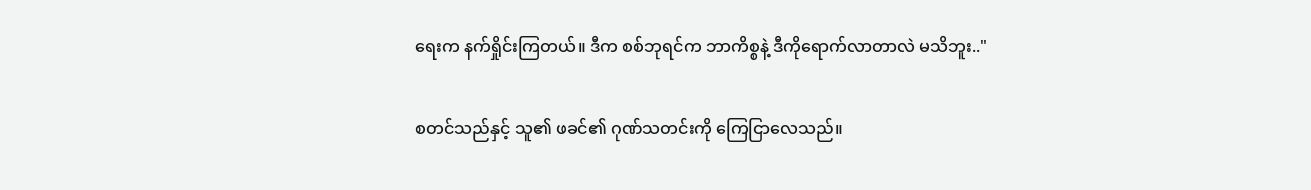ရေးက နက်ရှိုင်းကြတယ်။ ဒီက စစ်ဘုရင်က ဘာကိစ္စနဲ့ ဒီကိုရောက်လာတာလဲ မသိဘူး.."

စတင်သည်နှင့် သူ၏ ဖခင်၏ ဂုဏ်သတင်းကို ကြေငြာလေသည်။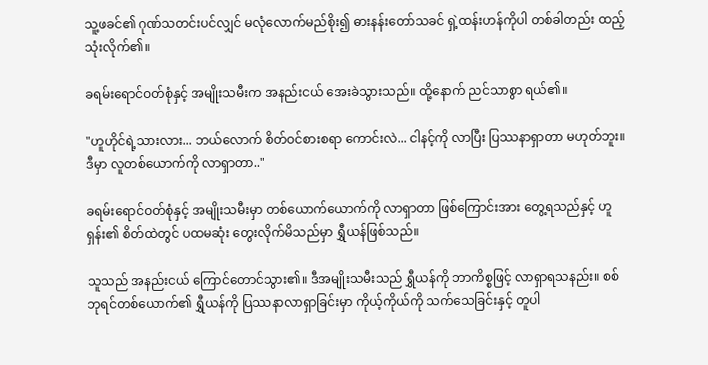သူ့ဖခင်၏ ဂုဏ်သတင်းပင်လျှင် မလုံလောက်မည်စိုး၍ ဓားနန်းတော်သခင် ရှဲ့ထန်းဟန်ကိုပါ တစ်ခါတည်း ထည့်သုံးလိုက်၏။

ခရမ်းရောင်ဝတ်စုံနှင့် အမျိုးသမီးက အနည်းငယ် အေးခဲသွားသည်။ ထို့နောက် ညင်သာစွာ ရယ်၏။

"ဟူဟိုင်ရဲ့သားလား... ဘယ်လောက် စိတ်ဝင်စားစရာ ကောင်းလဲ... ငါနင့်ကို လာပြီး ပြဿနာရှာတာ မဟုတ်ဘူး။ ဒီမှာ လူတစ်ယောက်ကို လာရှာတာ.."

ခရမ်းရောင်ဝတ်စုံနှင့် အမျိုးသမီးမှာ တစ်ယောက်ယောက်ကို လာရှာတာ ဖြစ်ကြောင်းအား တွေ့ရသည်နှင့် ဟူရှန်း၏ စိတ်ထဲတွင် ပထမဆုံး တွေးလိုက်မိသည်မှာ ရွှီယန်ဖြစ်သည်။

သူသည် အနည်းငယ် ကြောင်တောင်သွား၏။ ဒီအမျိုးသမီးသည် ရွှီယန်ကို ဘာကိစ္စဖြင့် လာရှာရသနည်း။ စစ်ဘုရင်တစ်ယောက်၏ ရွှီယန်ကို ပြဿနာလာရှာခြင်းမှာ ကိုယ့်ကိုယ်ကို သက်သေခြင်းနှင့် တူပါ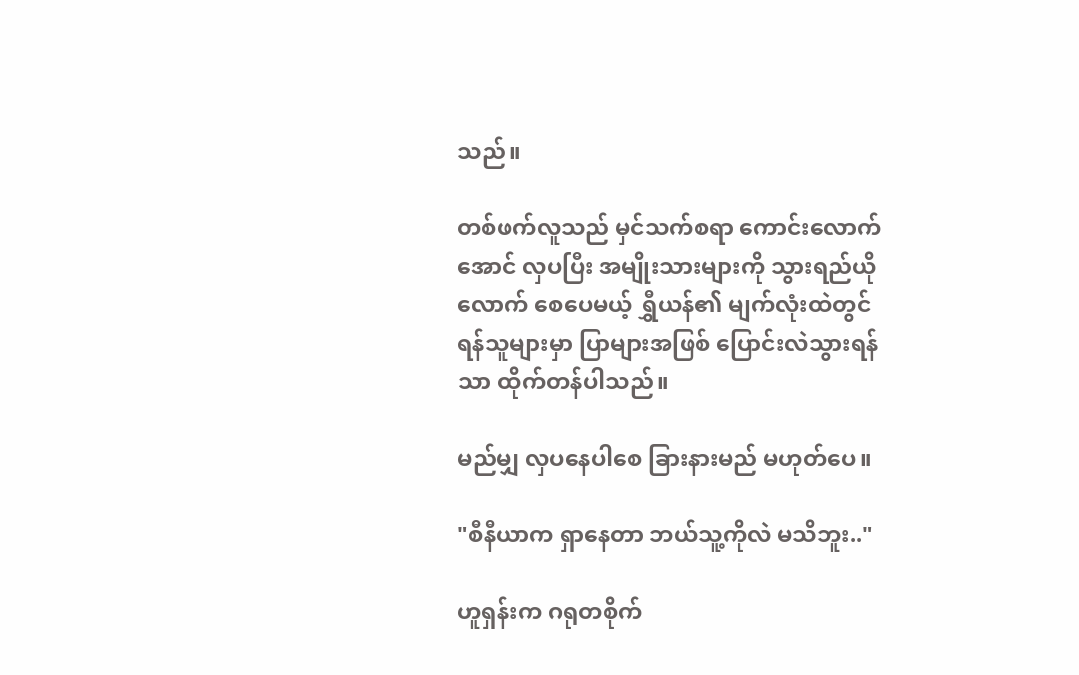သည်။

တစ်ဖက်လူသည် မှင်သက်စရာ ကောင်းလောက်အောင် လှပပြီး အမျိုးသားများကို သွားရည်ယိုလောက် စေပေမယ့် ရွှီယန်၏ မျက်လုံးထဲတွင် ရန်သူများမှာ ပြာများအဖြစ် ပြောင်းလဲသွားရန်သာ ထိုက်တန်ပါသည်။

မည်မျှ လှပနေပါစေ ခြားနားမည် မဟုတ်ပေ။

"စီနီယာက ရှာနေတာ ဘယ်သူ့ကိုလဲ မသိဘူး.."

ဟူရှန်းက ဂရုတစိုက်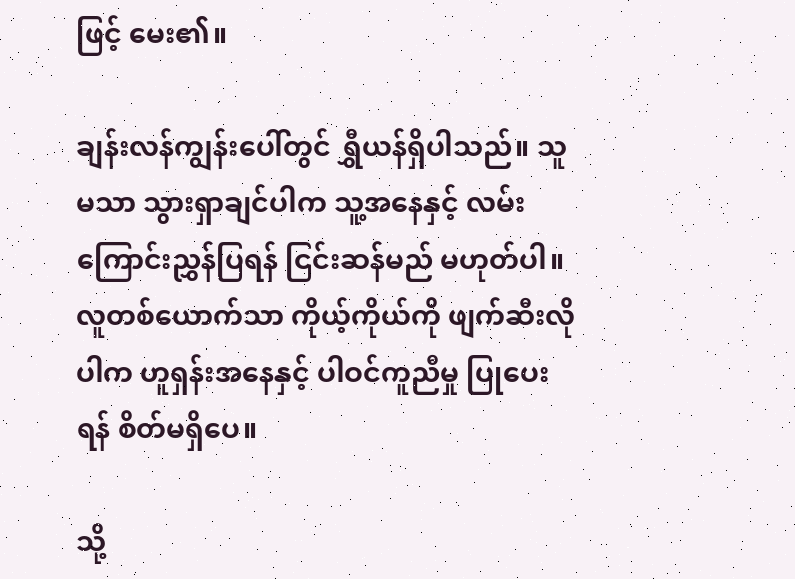ဖြင့် မေး၏။

ချန်းလန်ကျွန်းပေါ်တွင် ရွှီယန်ရှိပါသည်။ သူမသာ သွားရှာချင်ပါက သူ့အနေနှင့် လမ်းကြောင်းညွှန်ပြရန် ငြင်းဆန်မည် မဟုတ်ပါ။ လူတစ်ယောက်သာ ကိုယ့်ကိုယ်ကို ဖျက်ဆီးလိုပါက ဟူရှန်းအနေနှင့် ပါဝင်ကူညီမှု ပြုပေးရန် စိတ်မရှိပေ။

သို့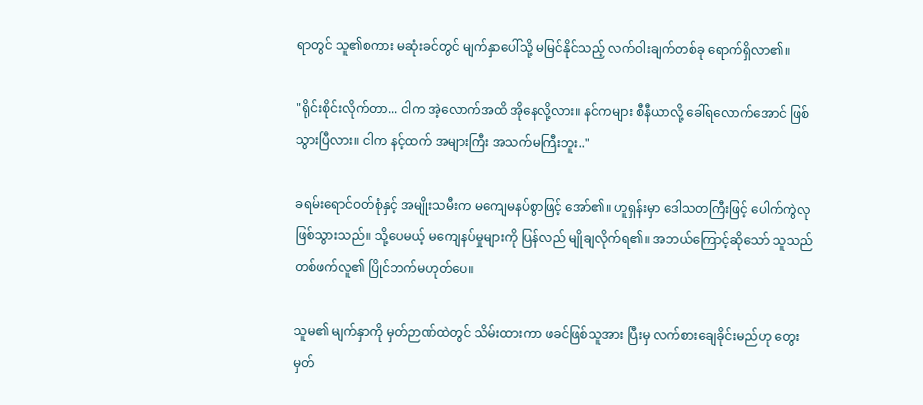ရာတွင် သူ၏စကား မဆုံးခင်တွင် မျက်နှာပေါ်သို့ မမြင်နိုင်သည့် လက်ဝါးချက်တစ်ခု ရောက်ရှိလာ၏။

"ရိုင်းစိုင်းလိုက်တာ... ငါက အဲ့လောက်အထိ အိုနေလို့လား။ နင်ကများ စီနီယာလို့ ခေါ်ရလောက်အောင် ဖြစ်သွားပြီလား။ ငါက နင့်ထက် အများကြီး အသက်မကြီးဘူး.."

ခရမ်းရောင်ဝတ်စုံနှင့် အမျိုးသမီးက မကျေမနပ်စွာဖြင့် အော်၏။ ဟူရှန်းမှာ ဒေါသတကြီးဖြင့် ပေါက်ကွဲလုဖြစ်သွားသည်။ သို့ပေမယ့် မကျေနပ်မှုများကို ပြန်လည် မျိုချလိုက်ရ၏။ အဘယ်ကြောင့်ဆိုသော် သူသည် တစ်ဖက်လူ၏ ပြိုင်ဘက်မဟုတ်ပေ။

သူမ၏ မျက်နှာကို မှတ်ဉာဏ်ထဲတွင် သိမ်းထားကာ ဖခင်ဖြစ်သူအား ပြီးမှ လက်စားချေခိုင်းမည်ဟု တွေးမှတ်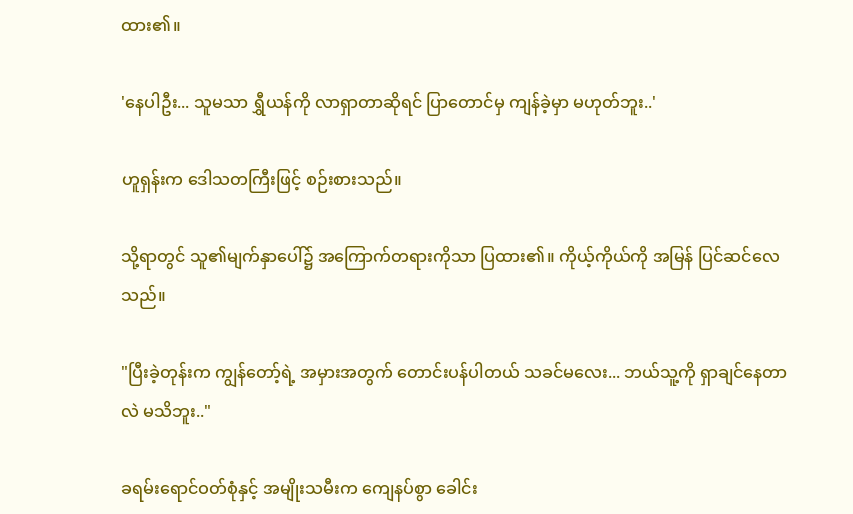ထား၏။

'နေပါဦး... သူမသာ ရွှီယန်ကို လာရှာတာဆိုရင် ပြာတောင်မှ ကျန်ခဲ့မှာ မဟုတ်ဘူး..'

ဟူရှန်းက ဒေါသတကြီးဖြင့် စဉ်းစားသည်။

သို့ရာတွင် သူ၏မျက်နှာပေါ်၌ အကြောက်တရားကိုသာ ပြထား၏။ ကိုယ့်ကိုယ်ကို အမြန် ပြင်ဆင်လေသည်။

"ပြီးခဲ့တုန်းက ကျွန်တော့်ရဲ့ အမှားအတွက် တောင်းပန်ပါတယ် သခင်မလေး... ဘယ်သူ့ကို ရှာချင်နေတာလဲ မသိဘူး.."

ခရမ်းရောင်ဝတ်စုံနှင့် အမျိုးသမီးက ကျေနပ်စွာ ခေါင်း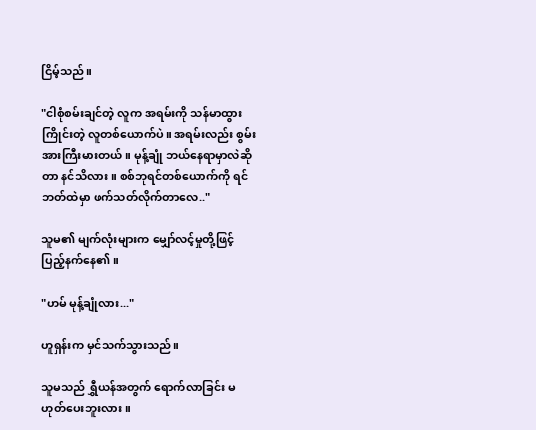ငြိမ့်သည်။

"ငါစုံစမ်းချင်တဲ့ လူက အရမ်းကို သန်မာထွားကြိုင်းတဲ့ လူတစ်ယောက်ပဲ။ အရမ်းလည်း စွမ်းအားကြီးမားတယ်။ မုန့်ချုံ ဘယ်နေရာမှာလဲဆိုတာ နင်သိလား။ စစ်ဘုရင်တစ်ယောက်ကို ရင်ဘတ်ထဲမှာ ဖက်သတ်လိုက်တာလေ.."

သူမ၏ မျက်လုံးများက မျှော်လင့်မှုတို့ဖြင့် ပြည့်နက်နေ၏။

"ဟမ် မုန့်ချုံလား..."

ဟူရှန်းက မှင်သက်သွားသည်။

သူမသည် ရွှီယန်အတွက် ရောက်လာခြင်း မဟုတ်ပေးဘူးလား။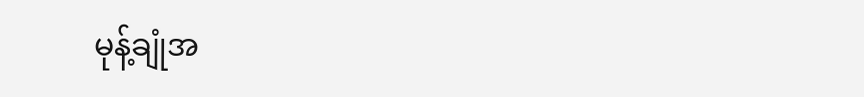မုန့်ချုံအ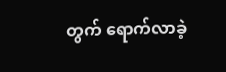တွက် ရောက်လာခဲ့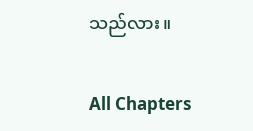သည်လား။

All Chapters